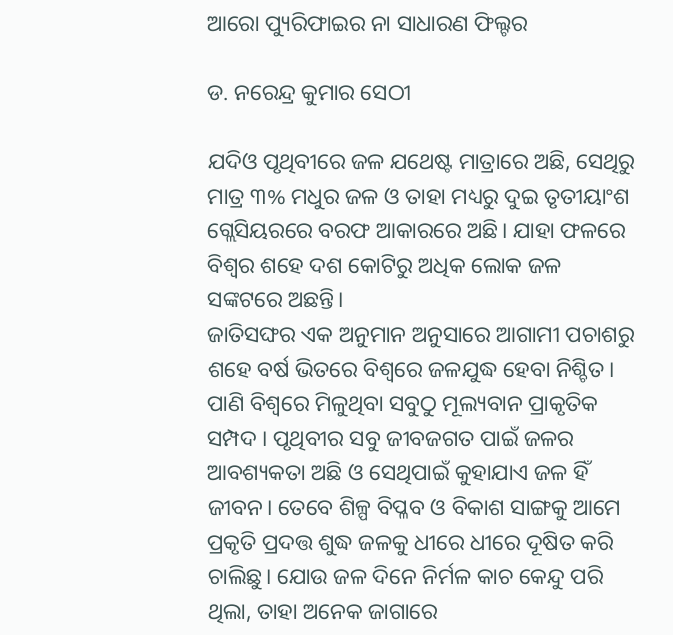ଆରୋ ପ୍ୟୁରିଫାଇର ନା ସାଧାରଣ ଫିଲ୍ଟର

ଡ. ନରେନ୍ଦ୍ର କୁମାର ସେଠୀ

ଯଦିଓ ପୃଥିବୀରେ ଜଳ ଯଥେଷ୍ଟ ମାତ୍ରାରେ ଅଛି, ସେଥିରୁ ମାତ୍ର ୩% ମଧୁର ଜଳ ଓ ତାହା ମଧ୍ୟରୁ ଦୁଇ ତୃତୀୟାଂଶ ଗ୍ଲେସିୟରରେ ବରଫ ଆକାରରେ ଅଛି। ଯାହା ଫଳରେ ବିଶ୍ୱର ଶହେ ଦଶ କୋଟିରୁ ଅଧିକ ଲୋକ ଜଳ ସଙ୍କଟରେ ଅଛନ୍ତି।
ଜାତିସଙ୍ଘର ଏକ ଅନୁମାନ ଅନୁସାରେ ଆଗାମୀ ପଚାଶରୁ ଶହେ ବର୍ଷ ଭିତରେ ବିଶ୍ୱରେ ଜଳଯୁଦ୍ଧ ହେବା ନିଶ୍ଚିତ। ପାଣି ବିଶ୍ୱରେ ମିଳୁଥିବା ସବୁଠୁ ମୂଲ୍ୟବାନ ପ୍ରାକୃତିକ ସମ୍ପଦ । ପୃଥିବୀର ସବୁ ଜୀବଜଗତ ପାଇଁ ଜଳର ଆବଶ୍ୟକତା ଅଛି ଓ ସେଥିପାଇଁ କୁହାଯାଏ ଜଳ ହିଁ ଜୀବନ। ତେବେ ଶିଳ୍ପ ବିପ୍ଳବ ଓ ବିକାଶ ସାଙ୍ଗକୁ ଆମେ ପ୍ରକୃତି ପ୍ରଦତ୍ତ ଶୁଦ୍ଧ ଜଳକୁ ଧୀରେ ଧୀରେ ଦୂଷିତ କରି ଚାଲିଛୁ। ଯୋଉ ଜଳ ଦିନେ ନିର୍ମଳ କାଚ କେନ୍ଦୁ ପରି ଥିଲା, ତାହା ଅନେକ ଜାଗାରେ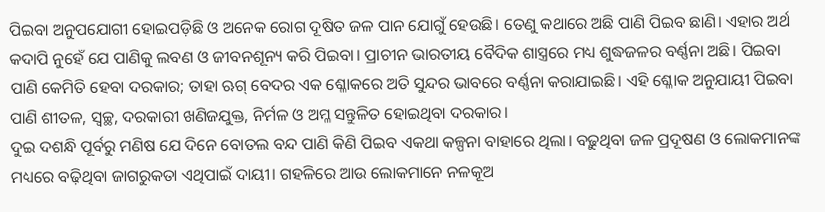ପିଇବା ଅନୁପଯୋଗୀ ହୋଇପଡ଼ିଛି ଓ ଅନେକ ରୋଗ ଦୂଷିତ ଜଳ ପାନ ଯୋଗୁଁ ହେଉଛି। ତେଣୁ କଥାରେ ଅଛି ପାଣି ପିଇବ ଛାଣି। ଏହାର ଅର୍ଥ କଦାପି ନୁହେଁ ଯେ ପାଣିକୁ ଲବଣ ଓ ଜୀବନଶୂନ୍ୟ କରି ପିଇବା। ପ୍ରାଚୀନ ଭାରତୀୟ ବୈଦିକ ଶାସ୍ତ୍ରରେ ମଧ୍ୟ ଶୁଦ୍ଧଜଳର ବର୍ଣ୍ଣନା ଅଛି। ପିଇବା ପାଣି କେମିତି ହେବା ଦରକାର; ତାହା ଋଗ୍‌ ବେଦର ଏକ ଶ୍ଳୋକରେ ଅତି ସୁନ୍ଦର ଭାବରେ ବର୍ଣ୍ଣନା କରାଯାଇଛି। ଏହି ଶ୍ଳୋକ ଅନୁଯାୟୀ ପିଇବା ପାଣି ଶୀତଳ, ସ୍ବଚ୍ଛ, ଦରକାରୀ ଖଣିଜଯୁକ୍ତ, ନିର୍ମଳ ଓ ଅମ୍ଳ ସନ୍ତୁଳିତ ହୋଇଥିବା ଦରକାର।
ଦୁଇ ଦଶନ୍ଧି ପୂର୍ବରୁ ମଣିଷ ଯେ ଦିନେ ବୋତଲ ବନ୍ଦ ପାଣି କିଣି ପିଇବ ଏକଥା କଳ୍ପନା ବାହାରେ ଥିଲା। ବଢ଼ୁଥିବା ଜଳ ପ୍ରଦୂଷଣ ଓ ଲୋକମାନଙ୍କ ମଧ୍ୟରେ ବଢ଼ିଥିବା ଜାଗରୁକତା ଏଥିପାଇଁ ଦାୟୀ। ଗହଳିରେ ଆଉ ଲୋକମାନେ ନଳକୂଅ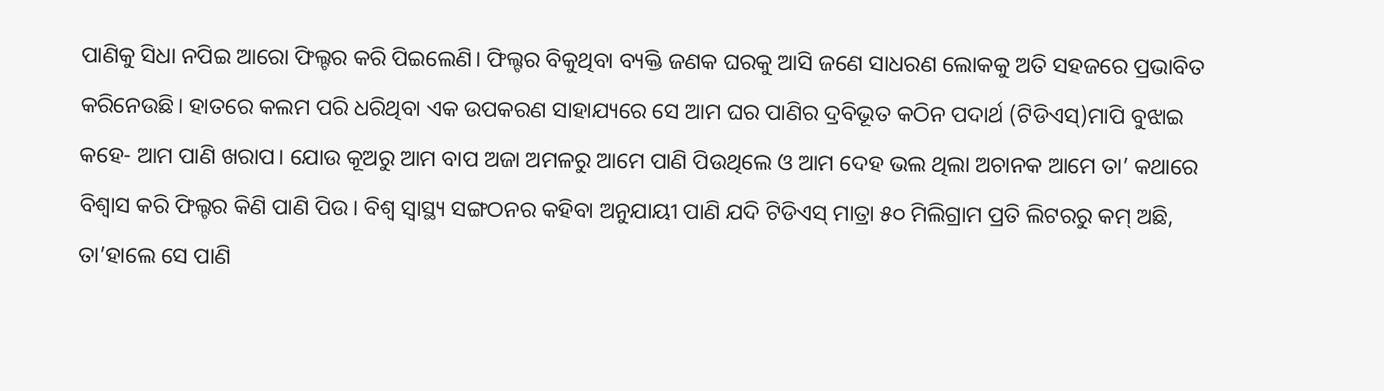ପାଣିକୁ ସିଧା ନପିଇ ଆରୋ ଫିଲ୍ଟର କରି ପିଇଲେଣି। ଫିଲ୍ଟର ବିକୁଥିବା ବ୍ୟକ୍ତି ଜଣକ ଘରକୁ ଆସି ଜଣେ ସାଧରଣ ଲୋକକୁ ଅତି ସହଜରେ ପ୍ରଭାବିତ କରିନେଉଛି। ହାତରେ କଲମ ପରି ଧରିଥିବା ଏକ ଉପକରଣ ସାହାଯ୍ୟରେ ସେ ଆମ ଘର ପାଣିର ଦ୍ରବିଭୂତ କଠିନ ପଦାର୍ଥ (ଟିଡିଏସ୍‌)ମାପି ବୁଝାଇ କହେ- ଆମ ପାଣି ଖରାପ। ଯୋଉ କୂଅରୁ ଆମ ବାପ ଅଜା ଅମଳରୁ ଆମେ ପାଣି ପିଉଥିଲେ ଓ ଆମ ଦେହ ଭଲ ଥିଲା ଅଚାନକ ଆମେ ତା’ କଥାରେ ବିଶ୍ୱାସ କରି ଫିଲ୍ଟର କିଣି ପାଣି ପିଉ। ବିଶ୍ୱ ସ୍ବାସ୍ଥ୍ୟ ସଙ୍ଗଠନର କହିବା ଅନୁଯାୟୀ ପାଣି ଯଦି ଟିଡିଏସ୍‌ ମାତ୍ରା ୫୦ ମିଲିଗ୍ରାମ ପ୍ରତି ଲିଟରରୁ କମ୍‌ ଅଛି, ତା’ହାଲେ ସେ ପାଣି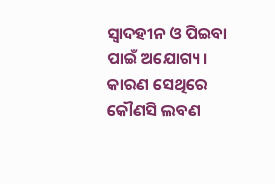ସ୍ବାଦହୀନ ଓ ପିଇବା ପାଇଁ ଅଯୋଗ୍ୟ। କାରଣ ସେଥିରେ କୌଣସି ଲବଣ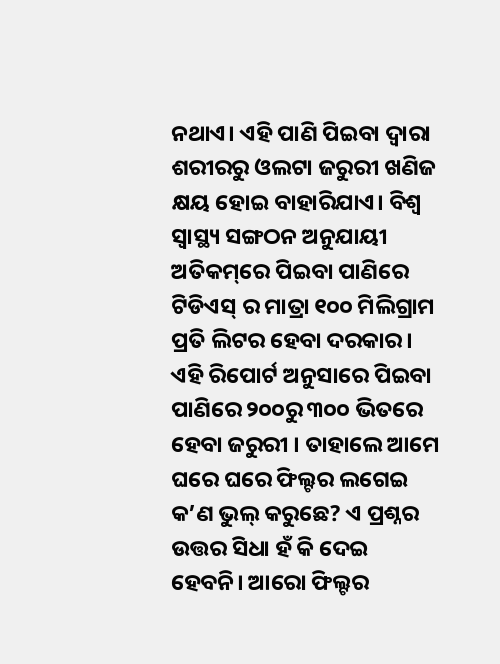ନଥାଏ। ଏହି ପାଣି ପିଇବା ଦ୍ୱାରା ଶରୀରରୁ ଓଲଟା ଜରୁରୀ ଖଣିଜ କ୍ଷୟ ହୋଇ ବାହାରିଯାଏ। ବିଶ୍ୱ ସ୍ବାସ୍ଥ୍ୟ ସଙ୍ଗଠନ ଅନୁଯାୟୀ ଅତିକମ୍‌ରେ ପିଇବା ପାଣିରେ ଟିଡିଏସ୍‌ ର ମାତ୍ରା ୧୦୦ ମିଲିଗ୍ରାମ ପ୍ରତି ଲିଟର ହେବା ଦରକାର। ଏହି ରିପୋର୍ଟ ଅନୁସାରେ ପିଇବା ପାଣିରେ ୨୦୦ରୁ ୩୦୦ ଭିତରେ ହେବା ଜରୁରୀ । ତାହାଲେ ଆମେ ଘରେ ଘରେ ଫିଲ୍ଟର ଲଗେଇ କ’ଣ ଭୁଲ୍‌ କରୁଛେ? ଏ ପ୍ରଶ୍ନର ଉତ୍ତର ସିଧା ହଁ କି ଦେଇ ହେବନି। ଆରୋ ଫିଲ୍ଟର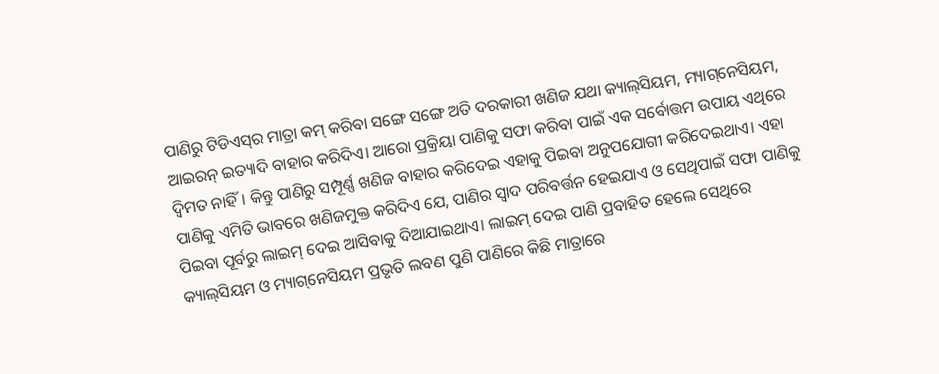ପାଣିରୁ ଟିଡିଏସ୍‌ର ମାତ୍ରା କମ୍‌ କରିବା ସଙ୍ଗେ ସଙ୍ଗେ ଅତି ଦରକାରୀ ଖଣିଜ ଯଥା କ୍ୟାଲ୍‌ସିୟମ, ମ୍ୟାଗ୍‌ନେସିୟମ, ଆଇରନ୍‌ ଇତ୍ୟାଦି ବାହାର କରିଦିଏ। ଆରୋ ପ୍ରକ୍ରିୟା ପାଣିକୁ ସଫା କରିବା ପାଇଁ ଏକ ସର୍ବୋତ୍ତମ ଉପାୟ ଏଥିରେ ଦ୍ୱିମତ ନାହିଁ। କିନ୍ତୁ ପାଣିରୁ ସମ୍ପୂର୍ଣ୍ଣ ଖଣିଜ ବାହାର କରିଦେଇ ଏହାକୁ ପିଇବା ଅନୁପଯୋଗୀ କରିଦେଇଥାଏ। ଏହା ପାଣିକୁ ଏମିତି ଭାବରେ ଖଣିଜମୁକ୍ତ କରିଦିଏ ଯେ, ପାଣିର ସ୍ବାଦ ପରିବର୍ତ୍ତନ ହେଇଯାଏ ଓ ସେଥିପାଇଁ ସଫା ପାଣିକୁ ପିଇବା ପୂର୍ବରୁ ଲାଇମ୍‌ ଦେଇ ଆସିବାକୁ ଦିଆଯାଇଥାଏ। ଲାଇମ୍‌ ଦେଇ ପାଣି ପ୍ରବାହିତ ହେଲେ ସେଥିରେ କ୍ୟାଲ୍‌ସିୟମ ଓ ମ୍ୟାଗ୍‌ନେସିୟମ ପ୍ରଭୃତି ଲବଣ ପୁଣି ପାଣିରେ କିଛି ମାତ୍ରାରେ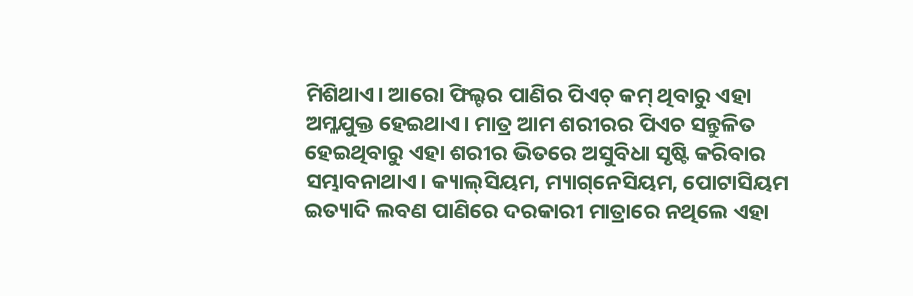ମିଶିଥାଏ। ଆରୋ ଫିଲ୍ଟର ପାଣିର ପିଏଚ୍‌ କମ୍‌ ଥିବାରୁ ଏହା ଅମ୍ଳଯୁକ୍ତ ହେଇଥାଏ। ମାତ୍ର ଆମ ଶରୀରର ପିଏଚ ସନ୍ତୁଳିତ ହେଇଥିବାରୁ ଏହା ଶରୀର ଭିତରେ ଅସୁବିଧା ସୃଷ୍ଟି କରିବାର ସମ୍ଭାବନାଥାଏ। କ୍ୟାଲ୍‌ସିୟମ, ମ୍ୟାଗ୍‌ନେସିୟମ, ପୋଟାସିୟମ ଇତ୍ୟାଦି ଲବଣ ପାଣିରେ ଦରକାରୀ ମାତ୍ରାରେ ନଥିଲେ ଏହା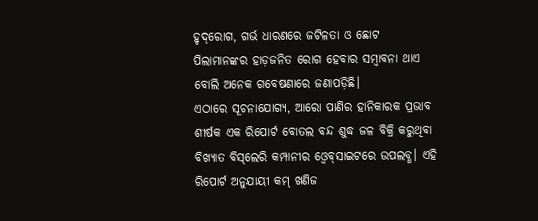ହୃଦ୍‌ରୋଗ, ଗର୍ଭ ଧାରଣରେ ଜଟିଳତା ଓ ଛୋଟ ପିଲାମାନଙ୍କର ହାଡ଼ଜନିତ ରୋଗ ହେବାର ସମ୍ବାବନା ଥାଏ ବୋଲି ଅନେକ ଗବେଷଣାରେ ଜଣାପଡ଼ିଛି।
ଏଠାରେ ସୂଚନାଯୋଗ୍ୟ, ଆରୋ ପାଣିର ହାନିକାରକ ପ୍ରଭାବ ଶୀର୍ଷକ ଏକ ରିପୋର୍ଟ ବୋତଲ ବନ୍ଦ ଶୁଦ୍ଧ ଜଳ ବିକ୍ରି କରୁଥିବା ବିଖ୍ୟାତ ବିସ୍‌ଲେରି କମ୍ପାନୀର ଓ୍ବେବ୍‌ସାଇଟରେ ଉପଲବ୍ଧ। ଏହି ରିପୋର୍ଟ ଅନୁଯାୟୀ କମ୍‌ ଖଣିଜ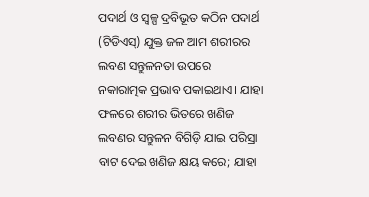ପଦାର୍ଥ ଓ ସ୍ବଳ୍ପ ଦ୍ରବିଭୂତ କଠିନ ପଦାର୍ଥ (ଟିଡିଏସ୍‌) ଯୁକ୍ତ ଜଳ ଆମ ଶରୀରର ଲବଣ ସନ୍ତୁଳନତା ଉପରେ ନକାରାତ୍ମକ ପ୍ରଭାବ ପକାଇଥାଏ। ଯାହା ଫଳରେ ଶରୀର ଭିତରେ ଖଣିଜ ଲବଣର ସନ୍ତୁଳନ ବିଗିଡ଼ି ଯାଇ ପରିସ୍ରା ବାଟ ଦେଇ ଖଣିଜ କ୍ଷୟ କରେ; ଯାହା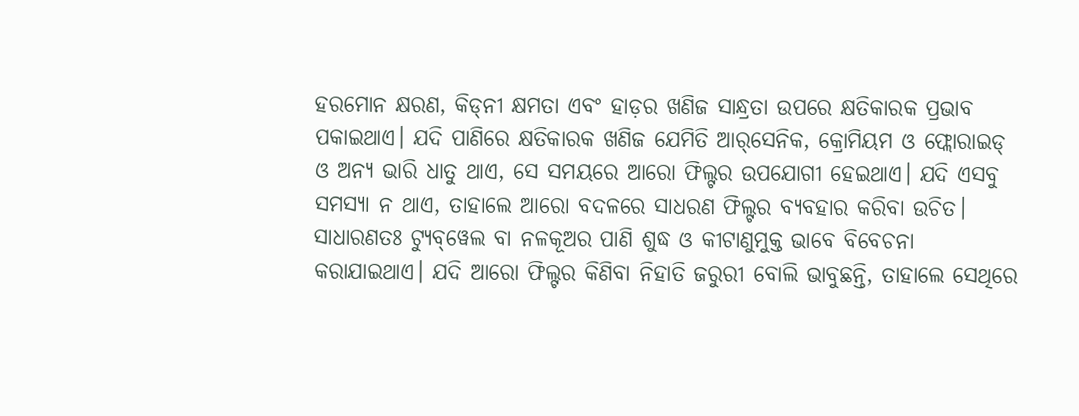ହରମୋନ କ୍ଷରଣ, କିଡ୍‌ନୀ କ୍ଷମତା ଏବଂ ହାଡ଼ର ଖଣିଜ ସାନ୍ଧ୍ରତା ଉପରେ କ୍ଷତିକାରକ ପ୍ରଭାବ ପକାଇଥାଏ। ଯଦି ପାଣିରେ କ୍ଷତିକାରକ ଖଣିଜ ଯେମିତି ଆର୍‌ସେନିକ, କ୍ରୋମିୟମ ଓ ଫ୍ଲୋରାଇଡ୍‌ ଓ ଅନ୍ୟ ଭାରି ଧାତୁ ଥାଏ, ସେ ସମୟରେ ଆରୋ ଫିଲ୍ଟର ଉପଯୋଗୀ ହେଇଥାଏ। ଯଦି ଏସବୁ ସମସ୍ୟା ନ ଥାଏ, ତାହାଲେ ଆରୋ ବଦଳରେ ସାଧରଣ ଫିଲ୍ଟର ବ୍ୟବହାର କରିବା ଉଚିତ।
ସାଧାରଣତଃ ଟ୍ୟୁବ୍‌ୱେଲ ବା ନଳକୂଅର ପାଣି ଶୁଦ୍ଧ ଓ କୀଟାଣୁମୁକ୍ତ ଭାବେ ବିବେଚନା କରାଯାଇଥାଏ। ଯଦି ଆରୋ ଫିଲ୍ଟର କିଣିବା ନିହାତି ଜରୁରୀ ବୋଲି ଭାବୁଛନ୍ତି, ତାହାଲେ ସେଥିରେ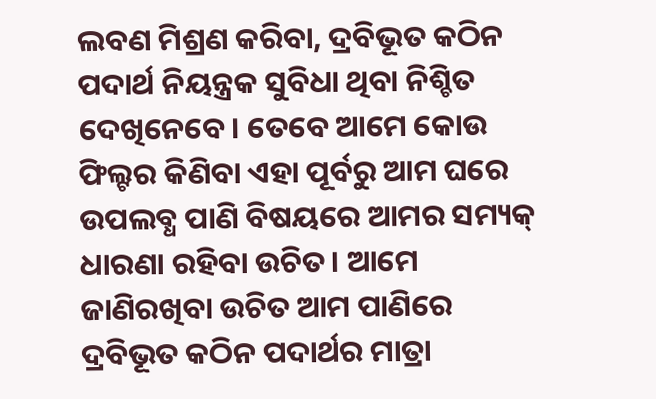ଲବଣ ମିଶ୍ରଣ କରିବା, ଦ୍ରବିଭୂତ କଠିନ ପଦାର୍ଥ ନିୟନ୍ତ୍ରକ ସୁବିଧା ଥିବା ନିଶ୍ଚିତ ଦେଖିନେବେ। ତେବେ ଆମେ କୋଉ ଫିଲ୍ଟର କିଣିବା ଏହା ପୂର୍ବରୁ ଆମ ଘରେ ଉପଲବ୍ଧ ପାଣି ବିଷୟରେ ଆମର ସମ୍ୟକ୍‌ ଧାରଣା ରହିବା ଉଚିତ। ଆମେ ଜାଣିରଖିବା ଉଚିତ ଆମ ପାଣିରେ ଦ୍ରବିଭୂତ କଠିନ ପଦାର୍ଥର ମାତ୍ରା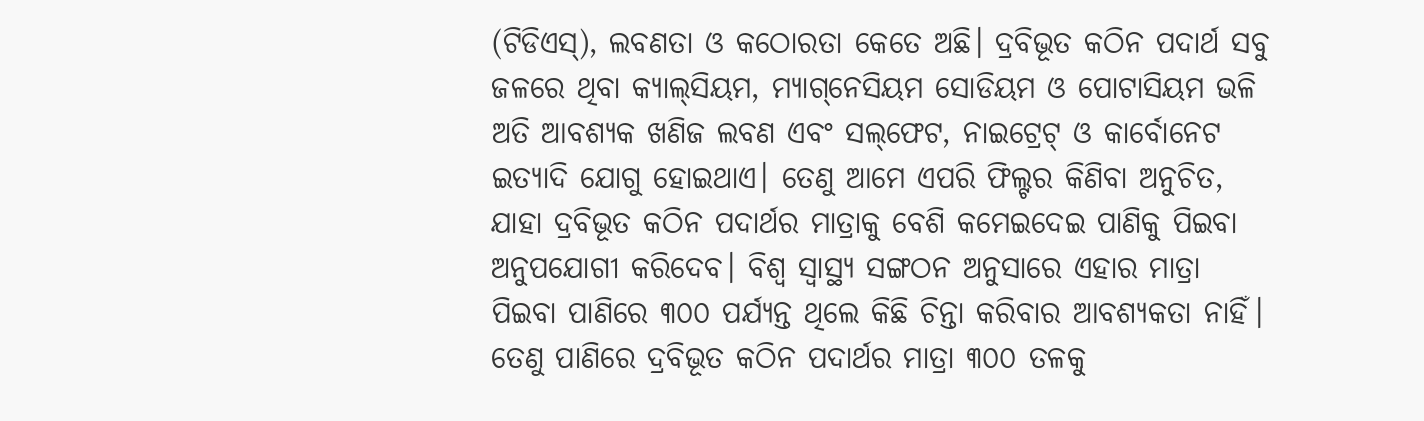(ଟିଡିଏସ୍‌), ଲବଣତା ଓ କଠୋରତା କେତେ ଅଛି। ଦ୍ରବିଭୂତ କଠିନ ପଦାର୍ଥ ସବୁ ଜଳରେ ଥିବା କ୍ୟାଲ୍‌ସିୟମ, ମ୍ୟାଗ୍‌ନେସିୟମ ସୋଡିୟମ ଓ ପୋଟାସିୟମ ଭଳି ଅତି ଆବଶ୍ୟକ ଖଣିଜ ଲବଣ ଏବଂ ସଲ୍‌ଫେଟ, ନାଇଟ୍ରେଟ୍‌ ଓ କାର୍ବୋନେଟ ଇତ୍ୟାଦି ଯୋଗୁ ହୋଇଥାଏ। ତେଣୁ ଆମେ ଏପରି ଫିଲ୍ଟର କିଣିବା ଅନୁଚିତ, ଯାହା ଦ୍ରବିଭୂତ କଠିନ ପଦାର୍ଥର ମାତ୍ରାକୁ ବେଶି କମେଇଦେଇ ପାଣିକୁ ପିଇବା ଅନୁପଯୋଗୀ କରିଦେବ। ବିଶ୍ୱ ସ୍ବାସ୍ଥ୍ୟ ସଙ୍ଗଠନ ଅନୁସାରେ ଏହାର ମାତ୍ରା ପିଇବା ପାଣିରେ ୩୦୦ ପର୍ଯ୍ୟନ୍ତ ଥିଲେ କିଛି ଚିନ୍ତା କରିବାର ଆବଶ୍ୟକତା ନାହିଁ। ତେଣୁ ପାଣିରେ ଦ୍ରବିଭୂତ କଠିନ ପଦାର୍ଥର ମାତ୍ରା ୩୦୦ ତଳକୁ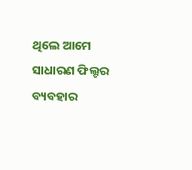ଥିଲେ ଆମେ ସାଧାରଣ ଫିଲ୍ଟର ବ୍ୟବହାର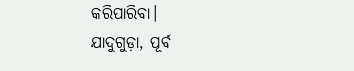କରିପାରିବା।
ଯାଦୁଗୁଡ଼ା, ପୂର୍ବ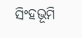ସିଂହଭୂମି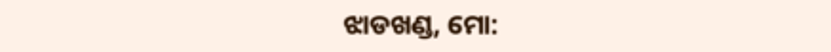ଝାଡଖଣ୍ଡ, ମୋ: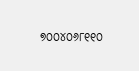୭୦୦୪୦୬୮୧୧୦